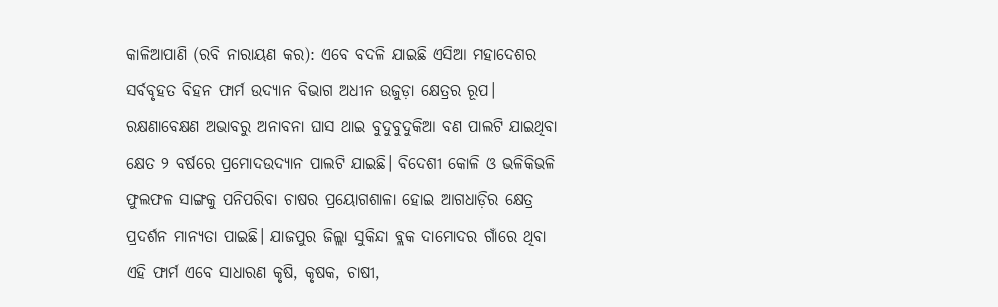କାଳିଆପାଣି (ରବି ନାରାୟଣ କର): ଏବେ ବଦଳି ଯାଇଛି ଏସିଆ ମହାଦେଶର ସର୍ବବୃହତ ବିହନ ଫାର୍ମ ଉଦ୍ୟାନ ବିଭାଗ ଅଧୀନ ଉଜୁଡ଼ା କ୍ଷେତ୍ରର ରୂପ। ରକ୍ଷଣାବେକ୍ଷଣ ଅଭାବରୁ ଅନାବନା ଘାସ ଥାଇ ବୁଦୁବୁଦୁକିଆ ବଣ ପାଲଟି ଯାଇଥିବା କ୍ଷେତ ୨ ବର୍ଷରେ ପ୍ରମୋଦଉଦ୍ୟାନ ପାଲଟି ଯାଇଛି। ବିଦେଶୀ କୋଳି ଓ ଭଳିକିଭଳି ଫୁଲଫଳ ସାଙ୍ଗକୁ ପନିପରିବା ଚାଷର ପ୍ରୟୋଗଶାଳା ହୋଇ ଆଗଧାଡ଼ିର କ୍ଷେତ୍ର ପ୍ରଦର୍ଶନ ମାନ୍ୟତା ପାଇଛି। ଯାଜପୁର ଜିଲ୍ଲା ସୁକିନ୍ଦା ବ୍ଲକ ଦାମୋଦର ଗାଁରେ ଥିବା ଏହି ଫାର୍ମ ଏବେ ସାଧାରଣ କୃଷି, କୃଷକ, ଚାଷୀ,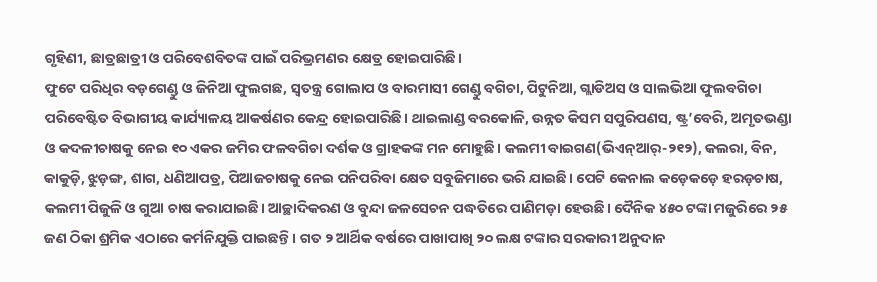ଗୃହିଣୀ, ଛାତ୍ରଛାତ୍ରୀ ଓ ପରିବେଶବିତଙ୍କ ପାଇଁ ପରିଭ୍ରମଣର କ୍ଷେତ୍ର ହୋଇପାରିଛି।
ଫୁଟେ ପରିଧିର ବଡ଼ଗେଣ୍ଡୁ ଓ ଜିନିଆ ଫୁଲଗଛ, ସ୍ବତନ୍ତ୍ର ଗୋଲାପ ଓ ବାରମାସୀ ଗେଣ୍ଡୁ ବଗିଚା, ପିଟୁନିଆ, ଗ୍ଲାଡିଅସ ଓ ସାଲଭିଆ ଫୁଲବଗିଚା ପରିବେଷ୍ଟିତ ବିଭାଗୀୟ କାର୍ଯ୍ୟାଳୟ ଆକର୍ଷଣର କେନ୍ଦ୍ର ହୋଇପାରିଛି। ଥାଇଲାଣ୍ଡ ବରକୋଳି, ଉନ୍ନତ କିସମ ସପୁରିପଣସ, ଷ୍ଟ୍ର’ବେରି, ଅମୃତଭଣ୍ଡା ଓ କଦଳୀଚାଷକୁ ନେଇ ୧୦ ଏକର ଜମିର ଫଳବଗିଚା ଦର୍ଶକ ଓ ଗ୍ରାହକଙ୍କ ମନ ମୋହୁଛି। କଲମୀ ବାଇଗଣ(ଭିଏନ୍ଆର୍-୨୧୨), କଲରା, ବିନ, କାକୁଡ଼ି, ଝୁଡ଼ଙ୍ଗ, ଶାଗ, ଧଣିଆପତ୍ର, ପିଆଜଚାଷକୁ ନେଇ ପନିପରିବା କ୍ଷେତ ସବୁଜିମାରେ ଭରି ଯାଇଛି। ପେଟି କେନାଲ କଡ଼େକଡ଼େ ହରଡ଼ଚାଷ, କଲମୀ ପିଜୁଳି ଓ ଗୁଆ ଚାଷ କରାଯାଇଛି। ଆଚ୍ଛାଦିକରଣ ଓ ବୁନ୍ଦା ଜଳସେଚନ ପଦ୍ଧତିରେ ପାଣିମଡ଼ା ହେଉଛି। ଦୈନିକ ୪୫୦ ଟଙ୍କା ମଜୁରିରେ ୨୫ ଜଣ ଠିକା ଶ୍ରମିକ ଏଠାରେ କର୍ମନିଯୁକ୍ତି ପାଇଛନ୍ତି। ଗତ ୨ ଆର୍ଥିକ ବର୍ଷରେ ପାଖାପାଖି ୨୦ ଲକ୍ଷ ଟଙ୍କାର ସରକାରୀ ଅନୁଦାନ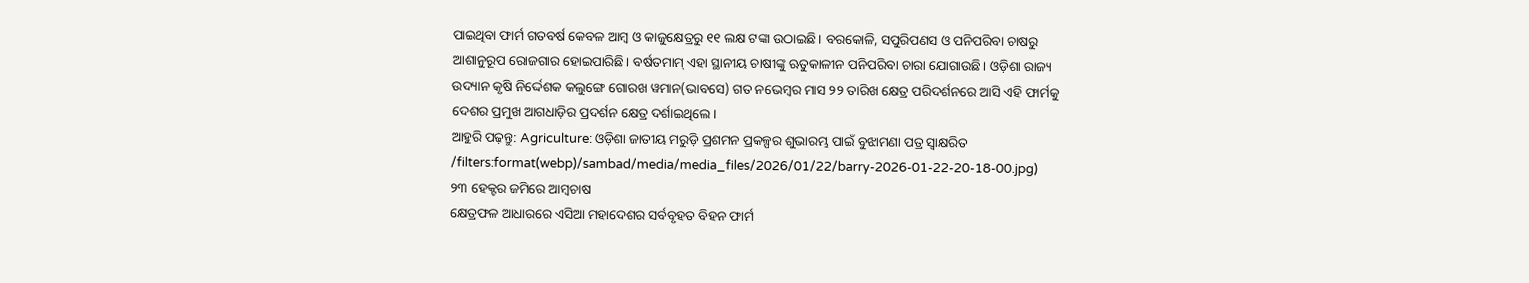ପାଇଥିବା ଫାର୍ମ ଗତବର୍ଷ କେବଳ ଆମ୍ବ ଓ କାଜୁକ୍ଷେତ୍ରରୁ ୧୧ ଲକ୍ଷ ଟଙ୍କା ଉଠାଇଛି। ବରକୋଳି, ସପୁରିପଣସ ଓ ପନିପରିବା ଚାଷରୁ ଆଶାନୁରୂପ ରୋଜଗାର ହୋଇପାରିଛି। ବର୍ଷତମାମ୍ ଏହା ସ୍ଥାନୀୟ ଚାଷୀଙ୍କୁ ଋତୁକାଳୀନ ପନିପରିବା ଚାରା ଯୋଗାଉଛି। ଓଡ଼ିଶା ରାଜ୍ୟ ଉଦ୍ୟାନ କୃଷି ନିର୍ଦ୍ଦେଶକ କଲୁଙ୍ଗେ ଗୋରଖ ୱମାନ(ଭାବସେ) ଗତ ନଭେମ୍ବର ମାସ ୨୨ ତାରିଖ କ୍ଷେତ୍ର ପରିଦର୍ଶନରେ ଆସି ଏହି ଫାର୍ମକୁ ଦେଶର ପ୍ରମୁଖ ଆଗଧାଡ଼ିର ପ୍ରଦର୍ଶନ କ୍ଷେତ୍ର ଦର୍ଶାଇଥିଲେ।
ଆହୁରି ପଢ଼ନ୍ତୁ: Agriculture: ଓଡ଼ିଶା ଜାତୀୟ ମରୁଡ଼ି ପ୍ରଶମନ ପ୍ରକଳ୍ପର ଶୁଭାରମ୍ଭ ପାଇଁ ବୁଝାମଣା ପତ୍ର ସ୍ଵାକ୍ଷରିତ
/filters:format(webp)/sambad/media/media_files/2026/01/22/barry-2026-01-22-20-18-00.jpg)
୨୩ ହେକ୍ଟର ଜମିରେ ଆମ୍ବଚାଷ
କ୍ଷେତ୍ରଫଳ ଆଧାରରେ ଏସିଆ ମହାଦେଶର ସର୍ବବୃହତ ବିହନ ଫାର୍ମ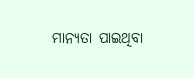ମାନ୍ୟତା ପାଇଥିବା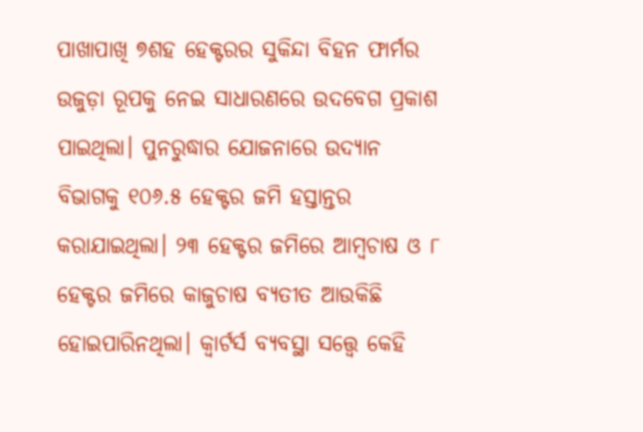ପାଖାପାଖି ୭ଶହ ହେକ୍ଟରର ସୁକିନ୍ଦା ବିହନ ଫାର୍ମର ଉଜୁଡ଼ା ରୂପକୁ ନେଇ ସାଧାରଣରେ ଉଦବେଗ ପ୍ରକାଶ ପାଇଥିଲା। ପୁନରୁଦ୍ଧାର ଯୋଜନାରେ ଉଦ୍ୟାନ ବିଭାଗକୁ ୧୦୬.୫ ହେକ୍ଟର ଜମି ହସ୍ତାନ୍ତର କରାଯାଇଥିଲା। ୨୩ ହେକ୍ଟର ଜମିରେ ଆମ୍ବଚାଷ ଓ ୮ ହେକ୍ଟର ଜମିରେ କାଜୁଚାଷ ବ୍ୟତୀତ ଆଉକିଛି ହୋଇପାରିନଥିଲା। କ୍ବାର୍ଟର୍ସ ବ୍ୟବସ୍ଥା ସତ୍ତ୍ବେ କେହି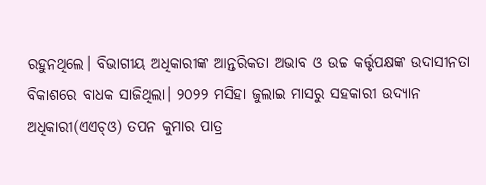ରହୁନଥିଲେ। ବିଭାଗୀୟ ଅଧିକାରୀଙ୍କ ଆନ୍ତରିକତା ଅଭାବ ଓ ଉଚ୍ଚ କର୍ତ୍ତୃପକ୍ଷଙ୍କ ଉଦାସୀନତା ବିକାଶରେ ବାଧକ ସାଜିଥିଲା। ୨୦୨୨ ମସିହା ଜୁଲାଇ ମାସରୁ ସହକାରୀ ଉଦ୍ୟାନ ଅଧିକାରୀ(ଏଏଚ୍ଓ) ତପନ କୁମାର ପାତ୍ର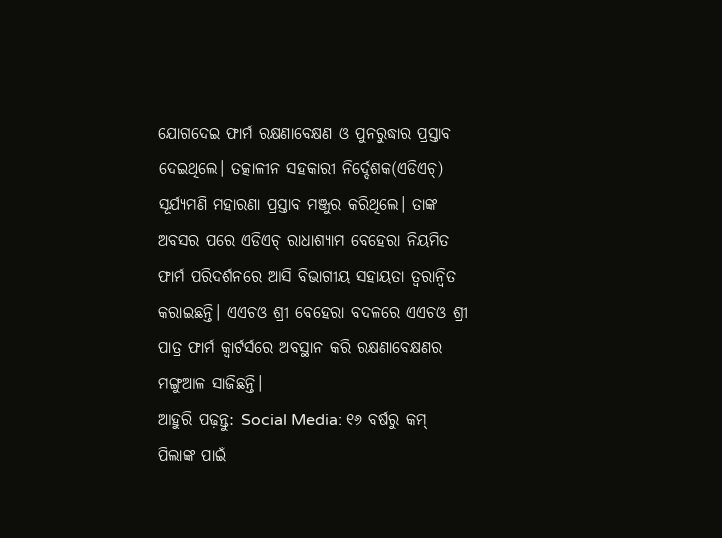ଯୋଗଦେଇ ଫାର୍ମ ରକ୍ଷଣାବେକ୍ଷଣ ଓ ପୁନରୁଦ୍ଧାର ପ୍ରସ୍ତାବ ଦେଇଥିଲେ। ତତ୍କାଳୀନ ସହକାରୀ ନିର୍ଦ୍ଦେଶକ(ଏଡିଏଚ୍) ସୂର୍ଯ୍ୟମଣି ମହାରଣା ପ୍ରସ୍ତାବ ମଞ୍ଜୁର କରିଥିଲେ। ତାଙ୍କ ଅବସର ପରେ ଏଡିଏଚ୍ ରାଧାଶ୍ୟାମ ବେହେରା ନିୟମିତ ଫାର୍ମ ପରିଦର୍ଶନରେ ଆସି ବିଭାଗୀୟ ସହାୟତା ତ୍ବରାନ୍ବିତ କରାଇଛନ୍ତି। ଏଏଚଓ ଶ୍ରୀ ବେହେରା ବଦଳରେ ଏଏଚଓ ଶ୍ରୀ ପାତ୍ର ଫାର୍ମ କ୍ବାର୍ଟର୍ସରେ ଅବସ୍ଥାନ କରି ରକ୍ଷଣାବେକ୍ଷଣର ମଙ୍ଗୁଆଳ ସାଜିଛନ୍ତି।
ଆହୁରି ପଢ଼ନ୍ତୁ: Social Media: ୧୬ ବର୍ଷରୁ କମ୍ ପିଲାଙ୍କ ପାଇଁ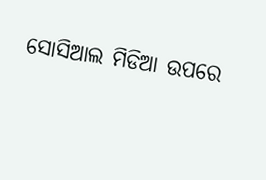ସୋସିଆଲ ମିଡିଆ ଉପରେ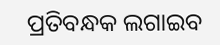ପ୍ରତିବନ୍ଧକ ଲଗାଇବ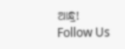ଆନ୍ଧ୍ର!
Follow Us